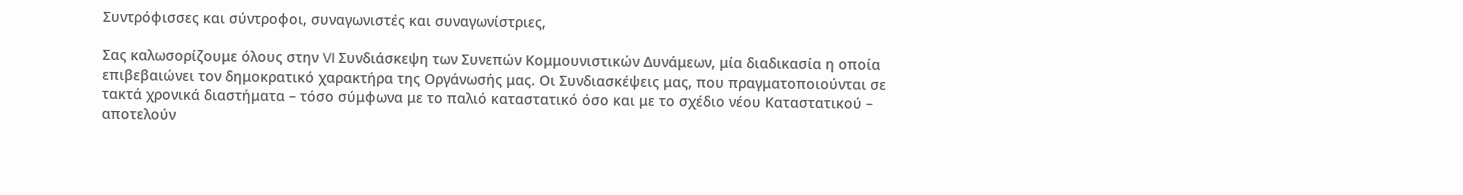Συντρόφισσες και σύντροφοι, συναγωνιστές και συναγωνίστριες,

Σας καλωσορίζουμε όλους στην VI Συνδιάσκεψη των Συνεπών Κομμουνιστικών Δυνάμεων, μία διαδικασία η οποία επιβεβαιώνει τον δημοκρατικό χαρακτήρα της Οργάνωσής μας. Οι Συνδιασκέψεις μας, που πραγματοποιούνται σε τακτά χρονικά διαστήματα – τόσο σύμφωνα με το παλιό καταστατικό όσο και με το σχέδιο νέου Καταστατικού – αποτελούν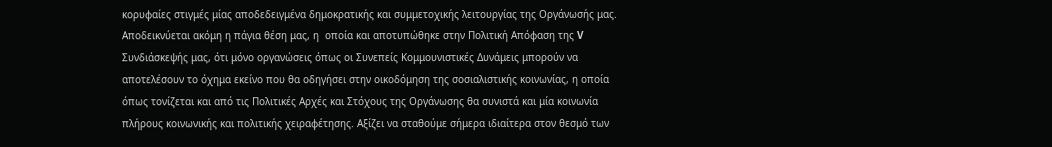κορυφαίες στιγμές μίας αποδεδειγμένα δημοκρατικής και συμμετοχικής λειτουργίας της Οργάνωσής μας. Αποδεικνύεται ακόμη η πάγια θέση μας, η  οποία και αποτυπώθηκε στην Πολιτική Απόφαση της V Συνδιάσκεψής μας, ότι μόνο οργανώσεις όπως οι Συνεπείς Κομμουνιστικές Δυνάμεις μπορούν να αποτελέσουν το όχημα εκείνο που θα οδηγήσει στην οικοδόμηση της σοσιαλιστικής κοινωνίας, η οποία όπως τονίζεται και από τις Πολιτικές Αρχές και Στόχους της Οργάνωσης θα συνιστά και μία κοινωνία πλήρους κοινωνικής και πολιτικής χειραφέτησης. Αξίζει να σταθούμε σήμερα ιδιαίτερα στον θεσμό των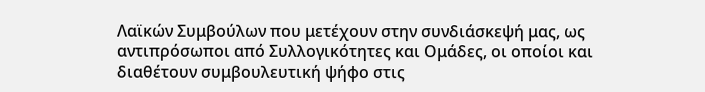Λαϊκών Συμβούλων που μετέχουν στην συνδιάσκεψή μας, ως αντιπρόσωποι από Συλλογικότητες και Ομάδες, οι οποίοι και διαθέτουν συμβουλευτική ψήφο στις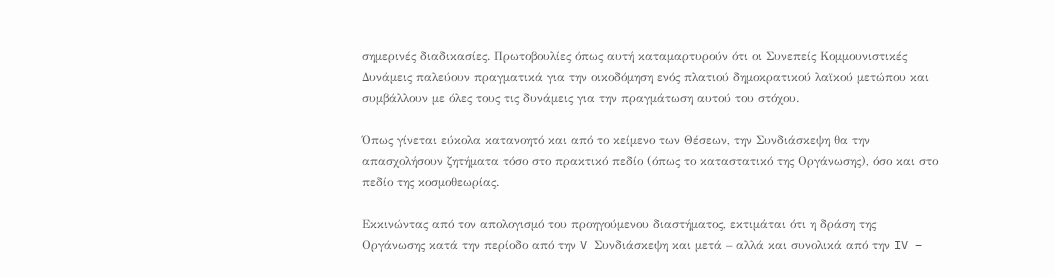σημερινές διαδικασίες. Πρωτοβουλίες όπως αυτή καταμαρτυρούν ότι οι Συνεπείς Κομμουνιστικές Δυνάμεις παλεύουν πραγματικά για την οικοδόμηση ενός πλατιού δημοκρατικού λαϊκού μετώπου και συμβάλλουν με όλες τους τις δυνάμεις για την πραγμάτωση αυτού του στόχου.

Όπως γίνεται εύκολα κατανοητό και από το κείμενο των Θέσεων, την Συνδιάσκεψη θα την απασχολήσουν ζητήματα τόσο στο πρακτικό πεδίο (όπως το καταστατικό της Οργάνωσης), όσο και στο πεδίο της κοσμοθεωρίας.

Εκκινώντας από τον απολογισμό του προηγούμενου διαστήματος, εκτιμάται ότι η δράση της Οργάνωσης κατά την περίοδο από την V Συνδιάσκεψη και μετά – αλλά και συνολικά από την IV –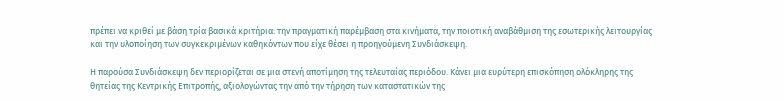πρέπει να κριθεί με βάση τρία βασικά κριτήρια: την πραγματική παρέμβαση στα κινήματα, την ποιοτική αναβάθμιση της εσωτερικής λειτουργίας και την υλοποίηση των συγκεκριμένων καθηκόντων που είχε θέσει η προηγούμενη Συνδιάσκεψη.

Η παρούσα Συνδιάσκεψη δεν περιορίζεται σε μια στενή αποτίμηση της τελευταίας περιόδου. Κάνει μια ευρύτερη επισκόπηση ολόκληρης της θητείας της Κεντρικής Επιτροπής, αξιολογώντας την από την τήρηση των καταστατικών της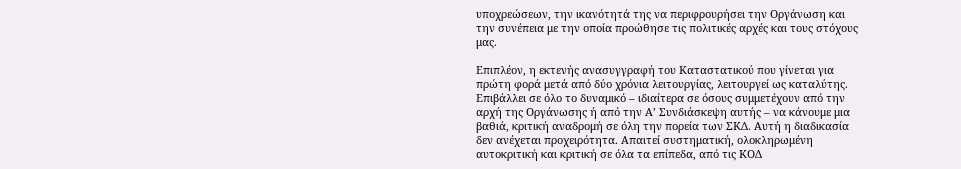υποχρεώσεων, την ικανότητά της να περιφρουρήσει την Οργάνωση και την συνέπεια με την οποία προώθησε τις πολιτικές αρχές και τους στόχους μας.

Επιπλέον, η εκτενής ανασυγγραφή του Καταστατικού που γίνεται για πρώτη φορά μετά από δύο χρόνια λειτουργίας, λειτουργεί ως καταλύτης. Επιβάλλει σε όλο το δυναμικό – ιδιαίτερα σε όσους συμμετέχουν από την αρχή της Οργάνωσης ή από την Α’ Συνδιάσκεψη αυτής – να κάνουμε μια βαθιά, κριτική αναδρομή σε όλη την πορεία των ΣΚΔ. Αυτή η διαδικασία δεν ανέχεται προχειρότητα. Απαιτεί συστηματική, ολοκληρωμένη αυτοκριτική και κριτική σε όλα τα επίπεδα, από τις ΚΟΔ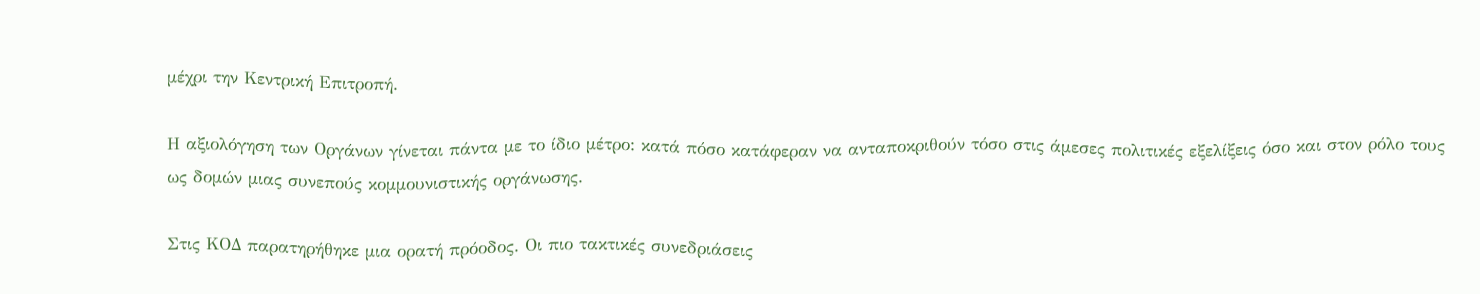μέχρι την Κεντρική Επιτροπή.

Η αξιολόγηση των Οργάνων γίνεται πάντα με το ίδιο μέτρο: κατά πόσο κατάφεραν να ανταποκριθούν τόσο στις άμεσες πολιτικές εξελίξεις όσο και στον ρόλο τους ως δομών μιας συνεπούς κομμουνιστικής οργάνωσης.

Στις ΚΟΔ παρατηρήθηκε μια ορατή πρόοδος. Οι πιο τακτικές συνεδριάσεις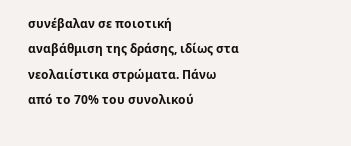συνέβαλαν σε ποιοτική αναβάθμιση της δράσης, ιδίως στα νεολαιίστικα στρώματα. Πάνω από το 70% του συνολικού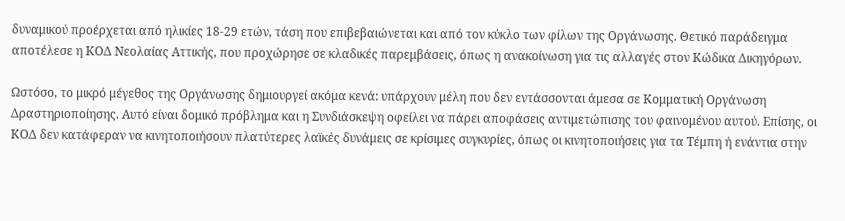δυναμικού προέρχεται από ηλικίες 18-29 ετών, τάση που επιβεβαιώνεται και από τον κύκλο των φίλων της Οργάνωσης. Θετικό παράδειγμα αποτέλεσε η ΚΟΔ Νεολαίας Αττικής, που προχώρησε σε κλαδικές παρεμβάσεις, όπως η ανακοίνωση για τις αλλαγές στον Κώδικα Δικηγόρων.

Ωστόσο, το μικρό μέγεθος της Οργάνωσης δημιουργεί ακόμα κενά: υπάρχουν μέλη που δεν εντάσσονται άμεσα σε Κομματική Οργάνωση Δραστηριοποίησης. Αυτό είναι δομικό πρόβλημα και η Συνδιάσκεψη οφείλει να πάρει αποφάσεις αντιμετώπισης του φαινομένου αυτού. Επίσης, οι ΚΟΔ δεν κατάφεραν να κινητοποιήσουν πλατύτερες λαϊκές δυνάμεις σε κρίσιμες συγκυρίες, όπως οι κινητοποιήσεις για τα Τέμπη ή ενάντια στην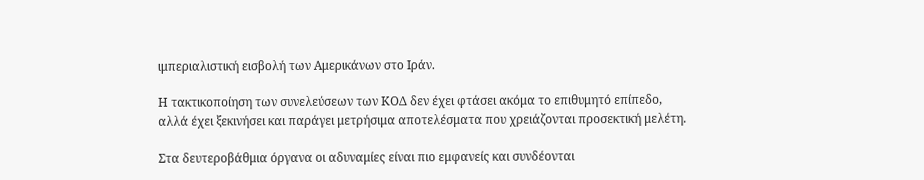ιμπεριαλιστική εισβολή των Αμερικάνων στο Ιράν.

Η τακτικοποίηση των συνελεύσεων των ΚΟΔ δεν έχει φτάσει ακόμα το επιθυμητό επίπεδο, αλλά έχει ξεκινήσει και παράγει μετρήσιμα αποτελέσματα που χρειάζονται προσεκτική μελέτη.

Στα δευτεροβάθμια όργανα οι αδυναμίες είναι πιο εμφανείς και συνδέονται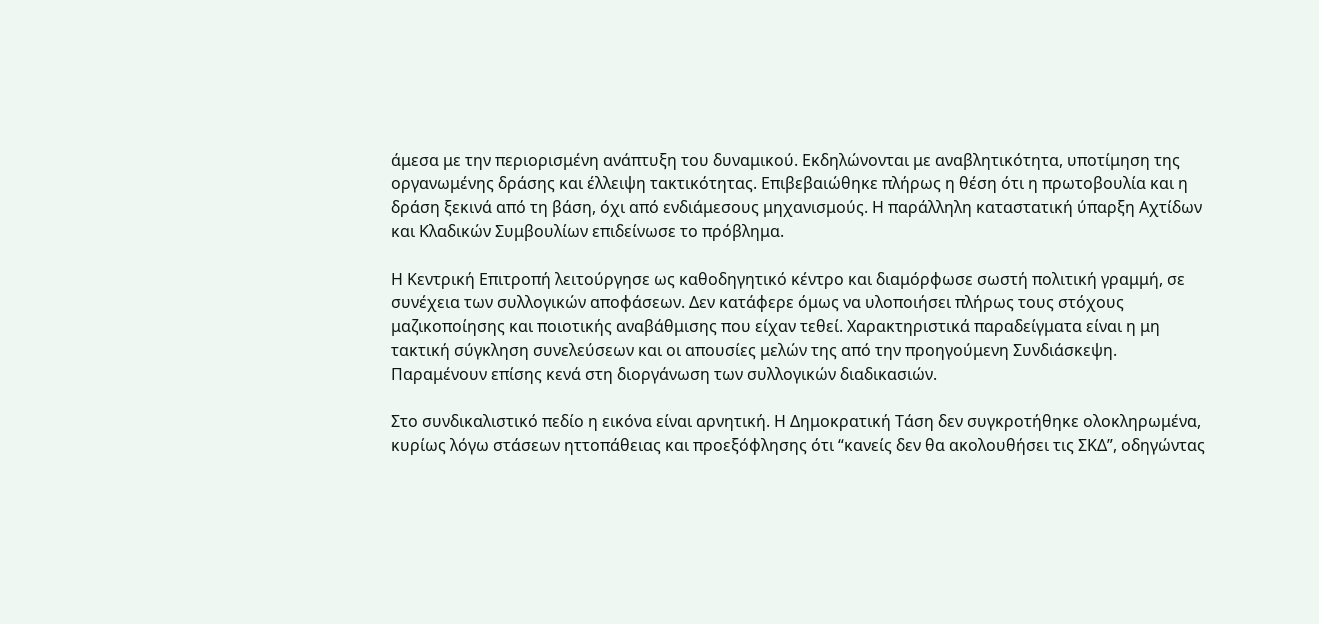άμεσα με την περιορισμένη ανάπτυξη του δυναμικού. Εκδηλώνονται με αναβλητικότητα, υποτίμηση της οργανωμένης δράσης και έλλειψη τακτικότητας. Επιβεβαιώθηκε πλήρως η θέση ότι η πρωτοβουλία και η δράση ξεκινά από τη βάση, όχι από ενδιάμεσους μηχανισμούς. Η παράλληλη καταστατική ύπαρξη Αχτίδων και Κλαδικών Συμβουλίων επιδείνωσε το πρόβλημα.

Η Κεντρική Επιτροπή λειτούργησε ως καθοδηγητικό κέντρο και διαμόρφωσε σωστή πολιτική γραμμή, σε συνέχεια των συλλογικών αποφάσεων. Δεν κατάφερε όμως να υλοποιήσει πλήρως τους στόχους μαζικοποίησης και ποιοτικής αναβάθμισης που είχαν τεθεί. Χαρακτηριστικά παραδείγματα είναι η μη τακτική σύγκληση συνελεύσεων και οι απουσίες μελών της από την προηγούμενη Συνδιάσκεψη. Παραμένουν επίσης κενά στη διοργάνωση των συλλογικών διαδικασιών.

Στο συνδικαλιστικό πεδίο η εικόνα είναι αρνητική. Η Δημοκρατική Τάση δεν συγκροτήθηκε ολοκληρωμένα, κυρίως λόγω στάσεων ηττοπάθειας και προεξόφλησης ότι “κανείς δεν θα ακολουθήσει τις ΣΚΔ”, οδηγώντας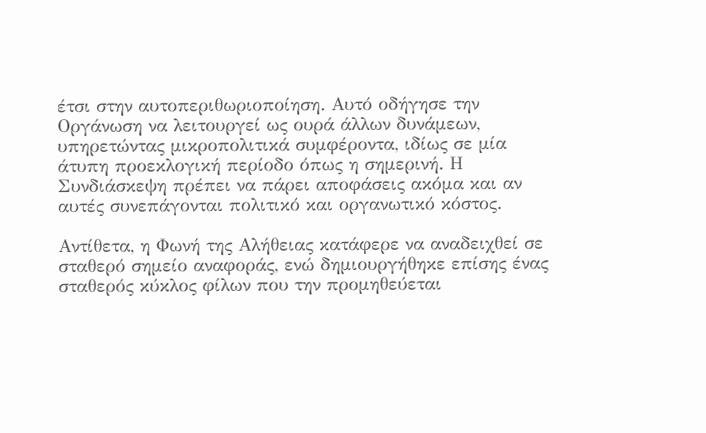έτσι στην αυτοπεριθωριοποίηση. Αυτό οδήγησε την Οργάνωση να λειτουργεί ως ουρά άλλων δυνάμεων, υπηρετώντας μικροπολιτικά συμφέροντα, ιδίως σε μία άτυπη προεκλογική περίοδο όπως η σημερινή. Η Συνδιάσκεψη πρέπει να πάρει αποφάσεις ακόμα και αν αυτές συνεπάγονται πολιτικό και οργανωτικό κόστος.

Αντίθετα, η Φωνή της Αλήθειας κατάφερε να αναδειχθεί σε σταθερό σημείο αναφοράς, ενώ δημιουργήθηκε επίσης ένας σταθερός κύκλος φίλων που την προμηθεύεται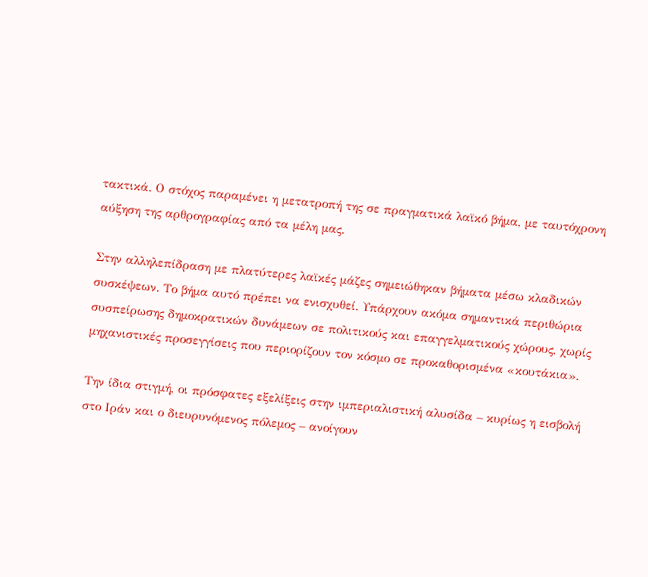τακτικά. Ο στόχος παραμένει η μετατροπή της σε πραγματικά λαϊκό βήμα, με ταυτόχρονη αύξηση της αρθρογραφίας από τα μέλη μας.

Στην αλληλεπίδραση με πλατύτερες λαϊκές μάζες σημειώθηκαν βήματα μέσω κλαδικών συσκέψεων. Το βήμα αυτό πρέπει να ενισχυθεί. Υπάρχουν ακόμα σημαντικά περιθώρια συσπείρωσης δημοκρατικών δυνάμεων σε πολιτικούς και επαγγελματικούς χώρους, χωρίς μηχανιστικές προσεγγίσεις που περιορίζουν τον κόσμο σε προκαθορισμένα «κουτάκια».

Την ίδια στιγμή, οι πρόσφατες εξελίξεις στην ιμπεριαλιστική αλυσίδα – κυρίως η εισβολή στο Ιράν και ο διευρυνόμενος πόλεμος – ανοίγουν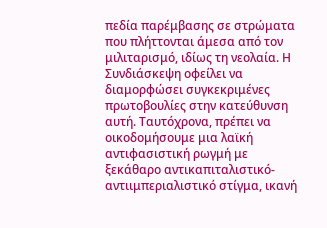πεδία παρέμβασης σε στρώματα που πλήττονται άμεσα από τον μιλιταρισμό, ιδίως τη νεολαία. Η Συνδιάσκεψη οφείλει να διαμορφώσει συγκεκριμένες πρωτοβουλίες στην κατεύθυνση αυτή. Ταυτόχρονα, πρέπει να οικοδομήσουμε μια λαϊκή αντιφασιστική ρωγμή με ξεκάθαρο αντικαπιταλιστικό-αντιιμπεριαλιστικό στίγμα, ικανή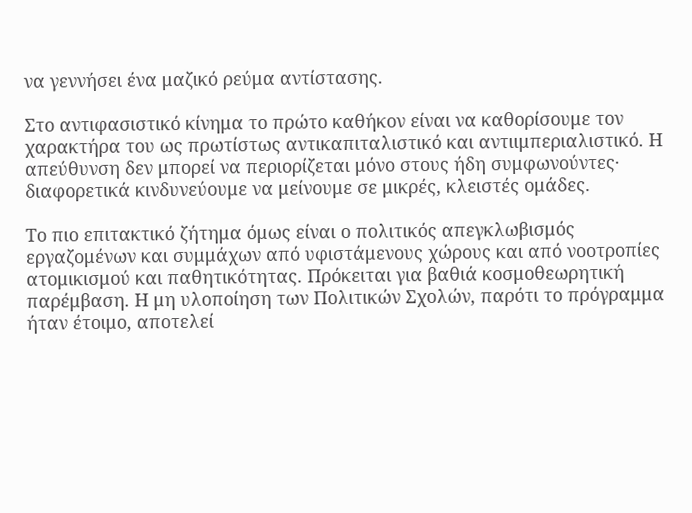να γεννήσει ένα μαζικό ρεύμα αντίστασης.

Στο αντιφασιστικό κίνημα το πρώτο καθήκον είναι να καθορίσουμε τον χαρακτήρα του ως πρωτίστως αντικαπιταλιστικό και αντιιμπεριαλιστικό. Η απεύθυνση δεν μπορεί να περιορίζεται μόνο στους ήδη συμφωνούντες· διαφορετικά κινδυνεύουμε να μείνουμε σε μικρές, κλειστές ομάδες.

Το πιο επιτακτικό ζήτημα όμως είναι ο πολιτικός απεγκλωβισμός εργαζομένων και συμμάχων από υφιστάμενους χώρους και από νοοτροπίες ατομικισμού και παθητικότητας. Πρόκειται για βαθιά κοσμοθεωρητική παρέμβαση. Η μη υλοποίηση των Πολιτικών Σχολών, παρότι το πρόγραμμα ήταν έτοιμο, αποτελεί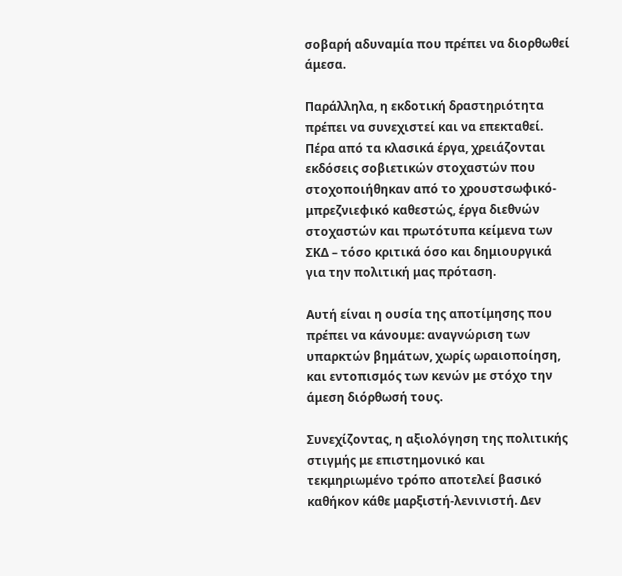σοβαρή αδυναμία που πρέπει να διορθωθεί άμεσα.

Παράλληλα, η εκδοτική δραστηριότητα πρέπει να συνεχιστεί και να επεκταθεί. Πέρα από τα κλασικά έργα, χρειάζονται εκδόσεις σοβιετικών στοχαστών που στοχοποιήθηκαν από το χρουστσωφικό-μπρεζνιεφικό καθεστώς, έργα διεθνών στοχαστών και πρωτότυπα κείμενα των ΣΚΔ – τόσο κριτικά όσο και δημιουργικά για την πολιτική μας πρόταση.

Αυτή είναι η ουσία της αποτίμησης που πρέπει να κάνουμε: αναγνώριση των υπαρκτών βημάτων, χωρίς ωραιοποίηση, και εντοπισμός των κενών με στόχο την άμεση διόρθωσή τους.

Συνεχίζοντας, η αξιολόγηση της πολιτικής στιγμής με επιστημονικό και τεκμηριωμένο τρόπο αποτελεί βασικό καθήκον κάθε μαρξιστή-λενινιστή. Δεν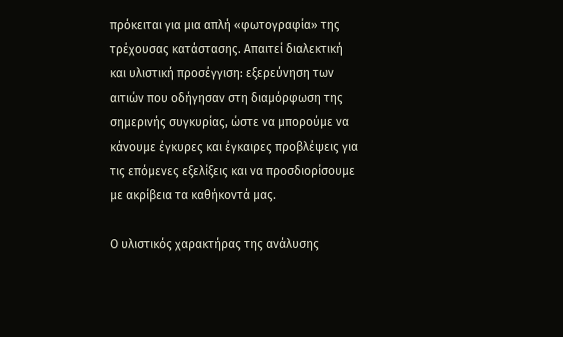πρόκειται για μια απλή «φωτογραφία» της τρέχουσας κατάστασης. Απαιτεί διαλεκτική και υλιστική προσέγγιση: εξερεύνηση των αιτιών που οδήγησαν στη διαμόρφωση της σημερινής συγκυρίας, ώστε να μπορούμε να κάνουμε έγκυρες και έγκαιρες προβλέψεις για τις επόμενες εξελίξεις και να προσδιορίσουμε με ακρίβεια τα καθήκοντά μας.

Ο υλιστικός χαρακτήρας της ανάλυσης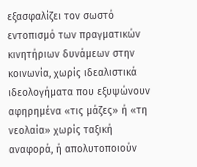εξασφαλίζει τον σωστό εντοπισμό των πραγματικών κινητήριων δυνάμεων στην κοινωνία, χωρίς ιδεαλιστικά ιδεολογήματα που εξυψώνουν αφηρημένα «τις μάζες» ή «τη νεολαία» χωρίς ταξική αναφορά, ή απολυτοποιούν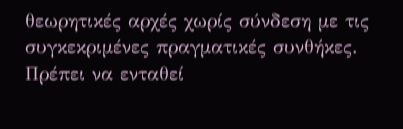θεωρητικές αρχές χωρίς σύνδεση με τις συγκεκριμένες πραγματικές συνθήκες. Πρέπει να ενταθεί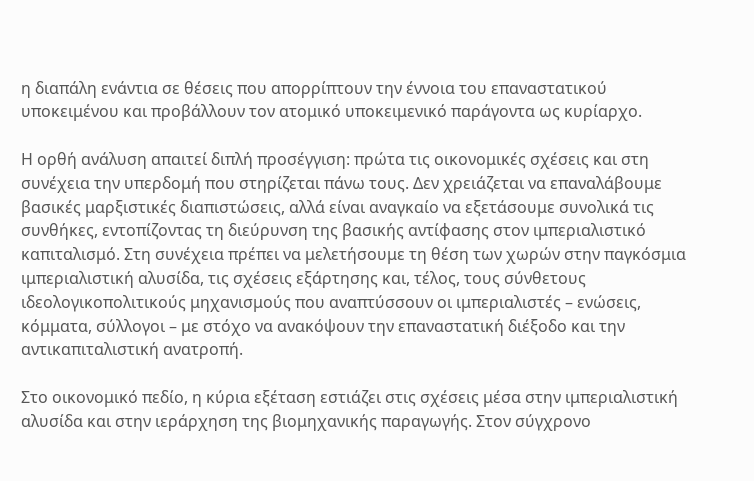η διαπάλη ενάντια σε θέσεις που απορρίπτουν την έννοια του επαναστατικού υποκειμένου και προβάλλουν τον ατομικό υποκειμενικό παράγοντα ως κυρίαρχο.

Η ορθή ανάλυση απαιτεί διπλή προσέγγιση: πρώτα τις οικονομικές σχέσεις και στη συνέχεια την υπερδομή που στηρίζεται πάνω τους. Δεν χρειάζεται να επαναλάβουμε βασικές μαρξιστικές διαπιστώσεις, αλλά είναι αναγκαίο να εξετάσουμε συνολικά τις συνθήκες, εντοπίζοντας τη διεύρυνση της βασικής αντίφασης στον ιμπεριαλιστικό καπιταλισμό. Στη συνέχεια πρέπει να μελετήσουμε τη θέση των χωρών στην παγκόσμια ιμπεριαλιστική αλυσίδα, τις σχέσεις εξάρτησης και, τέλος, τους σύνθετους ιδεολογικοπολιτικούς μηχανισμούς που αναπτύσσουν οι ιμπεριαλιστές – ενώσεις, κόμματα, σύλλογοι – με στόχο να ανακόψουν την επαναστατική διέξοδο και την αντικαπιταλιστική ανατροπή.

Στο οικονομικό πεδίο, η κύρια εξέταση εστιάζει στις σχέσεις μέσα στην ιμπεριαλιστική αλυσίδα και στην ιεράρχηση της βιομηχανικής παραγωγής. Στον σύγχρονο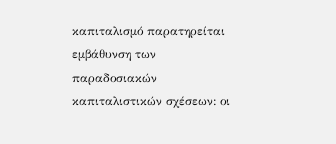καπιταλισμό παρατηρείται εμβάθυνση των παραδοσιακών καπιταλιστικών σχέσεων: οι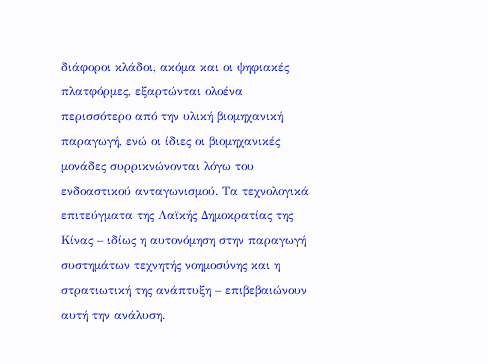διάφοροι κλάδοι, ακόμα και οι ψηφιακές πλατφόρμες, εξαρτώνται ολοένα περισσότερο από την υλική βιομηχανική παραγωγή, ενώ οι ίδιες οι βιομηχανικές μονάδες συρρικνώνονται λόγω του ενδοαστικού ανταγωνισμού. Τα τεχνολογικά επιτεύγματα της Λαϊκής Δημοκρατίας της Κίνας – ιδίως η αυτονόμηση στην παραγωγή συστημάτων τεχνητής νοημοσύνης και η στρατιωτική της ανάπτυξη – επιβεβαιώνουν αυτή την ανάλυση.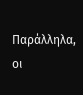Παράλληλα, οι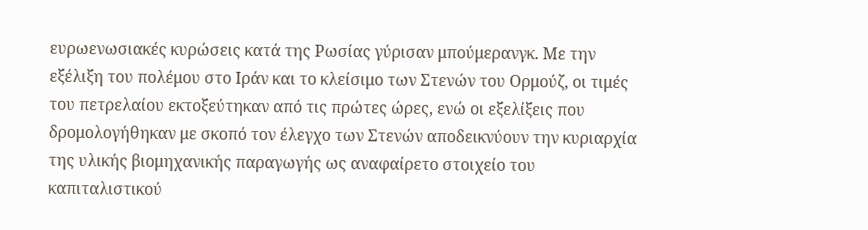ευρωενωσιακές κυρώσεις κατά της Ρωσίας γύρισαν μπούμερανγκ. Με την εξέλιξη του πολέμου στο Ιράν και το κλείσιμο των Στενών του Ορμούζ, οι τιμές του πετρελαίου εκτοξεύτηκαν από τις πρώτες ώρες, ενώ οι εξελίξεις που δρομολογήθηκαν με σκοπό τον έλεγχο των Στενών αποδεικνύουν την κυριαρχία της υλικής βιομηχανικής παραγωγής ως αναφαίρετο στοιχείο του καπιταλιστικού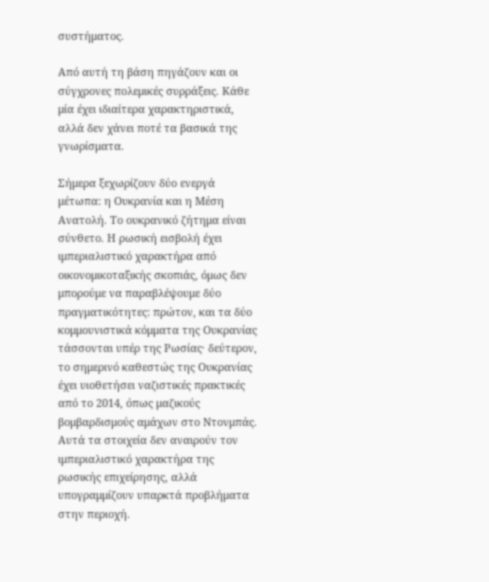συστήματος.

Από αυτή τη βάση πηγάζουν και οι σύγχρονες πολεμικές συρράξεις. Κάθε μία έχει ιδιαίτερα χαρακτηριστικά, αλλά δεν χάνει ποτέ τα βασικά της γνωρίσματα.

Σήμερα ξεχωρίζουν δύο ενεργά μέτωπα: η Ουκρανία και η Μέση Ανατολή. Το ουκρανικό ζήτημα είναι σύνθετο. Η ρωσική εισβολή έχει ιμπεριαλιστικό χαρακτήρα από οικονομικοταξικής σκοπιάς, όμως δεν μπορούμε να παραβλέψουμε δύο πραγματικότητες: πρώτον, και τα δύο κομμουνιστικά κόμματα της Ουκρανίας τάσσονται υπέρ της Ρωσίας· δεύτερον, το σημερινό καθεστώς της Ουκρανίας έχει υιοθετήσει ναζιστικές πρακτικές από το 2014, όπως μαζικούς βομβαρδισμούς αμάχων στο Ντονμπάς. Αυτά τα στοιχεία δεν αναιρούν τον ιμπεριαλιστικό χαρακτήρα της ρωσικής επιχείρησης, αλλά υπογραμμίζουν υπαρκτά προβλήματα στην περιοχή.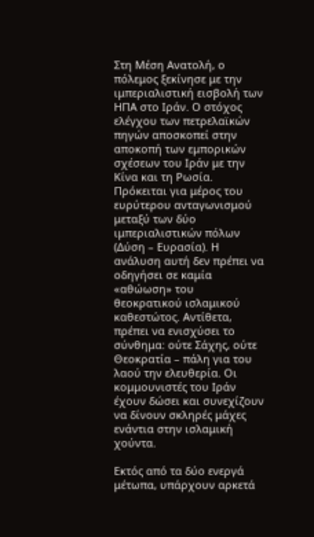Στη Μέση Ανατολή, ο πόλεμος ξεκίνησε με την ιμπεριαλιστική εισβολή των ΗΠΑ στο Ιράν. Ο στόχος ελέγχου των πετρελαϊκών πηγών αποσκοπεί στην αποκοπή των εμπορικών σχέσεων του Ιράν με την Κίνα και τη Ρωσία. Πρόκειται για μέρος του ευρύτερου ανταγωνισμού μεταξύ των δύο ιμπεριαλιστικών πόλων (Δύση – Ευρασία). Η ανάλυση αυτή δεν πρέπει να οδηγήσει σε καμία «αθώωση» του θεοκρατικού ισλαμικού καθεστώτος. Αντίθετα, πρέπει να ενισχύσει το σύνθημα: ούτε Σάχης, ούτε Θεοκρατία – πάλη για του λαού την ελευθερία. Οι κομμουνιστές του Ιράν έχουν δώσει και συνεχίζουν να δίνουν σκληρές μάχες ενάντια στην ισλαμική χούντα.

Εκτός από τα δύο ενεργά μέτωπα, υπάρχουν αρκετά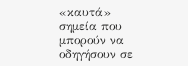«καυτά» σημεία που μπορούν να οδηγήσουν σε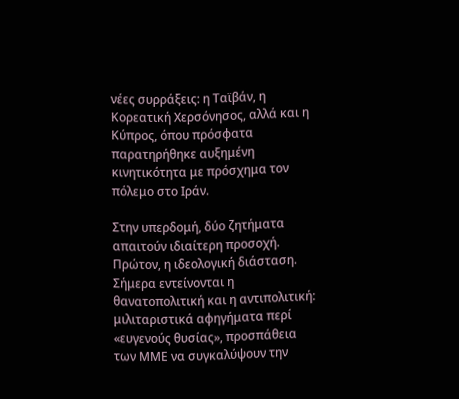νέες συρράξεις: η Ταϊβάν, η Κορεατική Χερσόνησος, αλλά και η Κύπρος, όπου πρόσφατα παρατηρήθηκε αυξημένη κινητικότητα με πρόσχημα τον πόλεμο στο Ιράν.

Στην υπερδομή, δύο ζητήματα απαιτούν ιδιαίτερη προσοχή. Πρώτον, η ιδεολογική διάσταση. Σήμερα εντείνονται η θανατοπολιτική και η αντιπολιτική: μιλιταριστικά αφηγήματα περί «ευγενούς θυσίας», προσπάθεια των ΜΜΕ να συγκαλύψουν την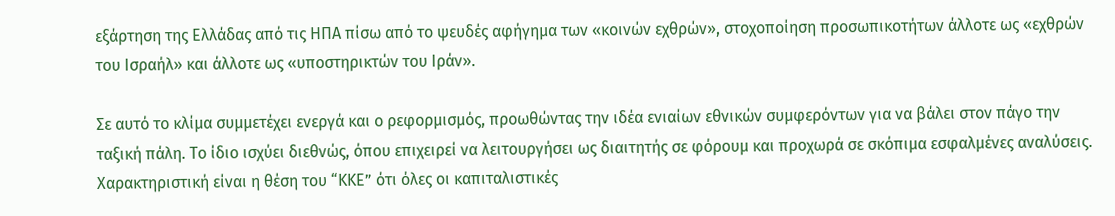εξάρτηση της Ελλάδας από τις ΗΠΑ πίσω από το ψευδές αφήγημα των «κοινών εχθρών», στοχοποίηση προσωπικοτήτων άλλοτε ως «εχθρών του Ισραήλ» και άλλοτε ως «υποστηρικτών του Ιράν».

Σε αυτό το κλίμα συμμετέχει ενεργά και ο ρεφορμισμός, προωθώντας την ιδέα ενιαίων εθνικών συμφερόντων για να βάλει στον πάγο την ταξική πάλη. Το ίδιο ισχύει διεθνώς, όπου επιχειρεί να λειτουργήσει ως διαιτητής σε φόρουμ και προχωρά σε σκόπιμα εσφαλμένες αναλύσεις. Χαρακτηριστική είναι η θέση του “ΚΚΕ” ότι όλες οι καπιταλιστικές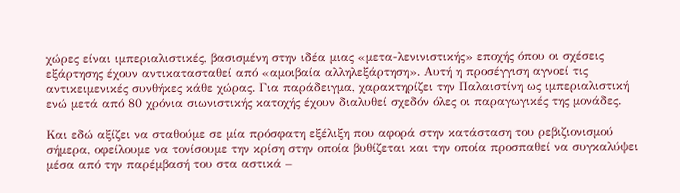χώρες είναι ιμπεριαλιστικές, βασισμένη στην ιδέα μιας «μετα-λενινιστικής» εποχής όπου οι σχέσεις εξάρτησης έχουν αντικατασταθεί από «αμοιβαία αλληλεξάρτηση». Αυτή η προσέγγιση αγνοεί τις αντικειμενικές συνθήκες κάθε χώρας. Για παράδειγμα, χαρακτηρίζει την Παλαιστίνη ως ιμπεριαλιστική ενώ μετά από 80 χρόνια σιωνιστικής κατοχής έχουν διαλυθεί σχεδόν όλες οι παραγωγικές της μονάδες.

Και εδώ αξίζει να σταθούμε σε μία πρόσφατη εξέλιξη που αφορά στην κατάσταση του ρεβιζιονισμού σήμερα, οφείλουμε να τονίσουμε την κρίση στην οποία βυθίζεται και την οποία προσπαθεί να συγκαλύψει μέσα από την παρέμβασή του στα αστικά –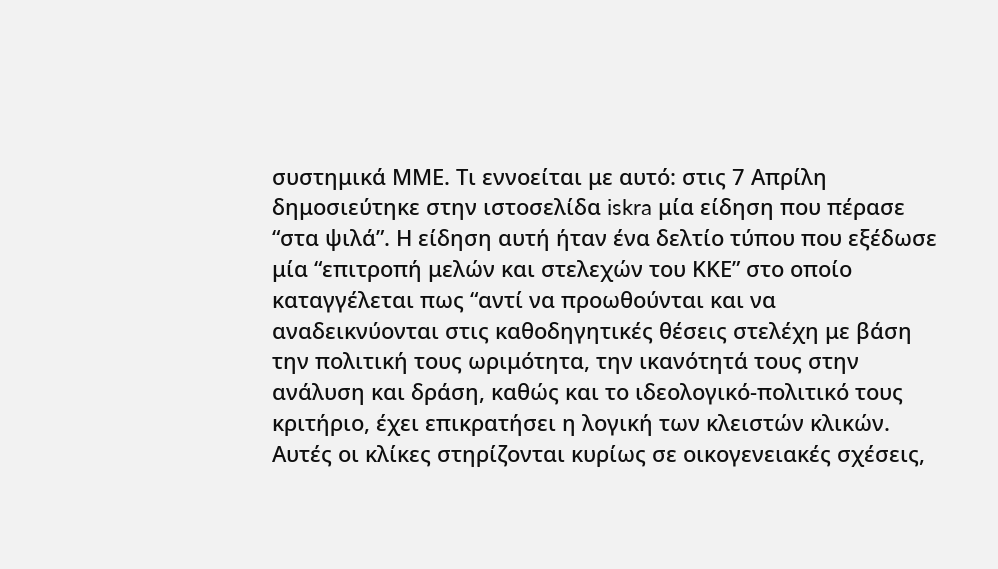συστημικά ΜΜΕ. Τι εννοείται με αυτό: στις 7 Απρίλη δημοσιεύτηκε στην ιστοσελίδα iskra μία είδηση που πέρασε “στα ψιλά”. Η είδηση αυτή ήταν ένα δελτίο τύπου που εξέδωσε μία “επιτροπή μελών και στελεχών του ΚΚΕ” στο οποίο καταγγέλεται πως “αντί να προωθούνται και να αναδεικνύονται στις καθοδηγητικές θέσεις στελέχη με βάση την πολιτική τους ωριμότητα, την ικανότητά τους στην ανάλυση και δράση, καθώς και το ιδεολογικό-πολιτικό τους κριτήριο, έχει επικρατήσει η λογική των κλειστών κλικών. Αυτές οι κλίκες στηρίζονται κυρίως σε οικογενειακές σχέσεις,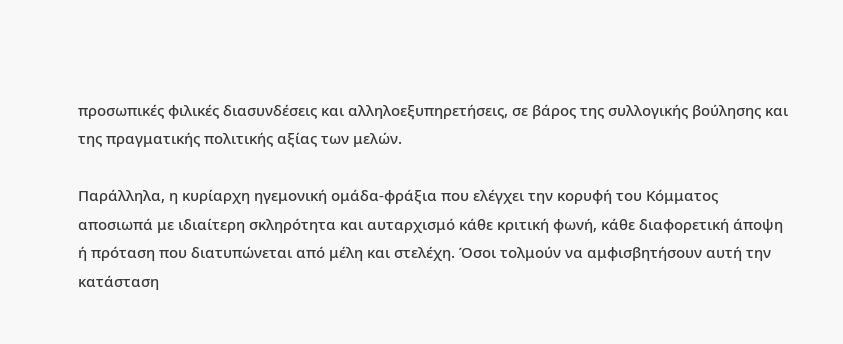προσωπικές φιλικές διασυνδέσεις και αλληλοεξυπηρετήσεις, σε βάρος της συλλογικής βούλησης και της πραγματικής πολιτικής αξίας των μελών.

Παράλληλα, η κυρίαρχη ηγεμονική ομάδα-φράξια που ελέγχει την κορυφή του Κόμματος αποσιωπά με ιδιαίτερη σκληρότητα και αυταρχισμό κάθε κριτική φωνή, κάθε διαφορετική άποψη ή πρόταση που διατυπώνεται από μέλη και στελέχη. Όσοι τολμούν να αμφισβητήσουν αυτή την κατάσταση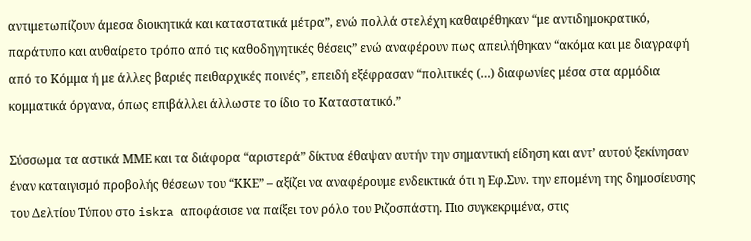αντιμετωπίζουν άμεσα διοικητικά και καταστατικά μέτρα”, ενώ πολλά στελέχη καθαιρέθηκαν “με αντιδημοκρατικό, παράτυπο και αυθαίρετο τρόπο από τις καθοδηγητικές θέσεις” ενώ αναφέρουν πως απειλήθηκαν “ακόμα και με διαγραφή από το Κόμμα ή με άλλες βαριές πειθαρχικές ποινές”, επειδή εξέφρασαν “πολιτικές (…) διαφωνίες μέσα στα αρμόδια κομματικά όργανα, όπως επιβάλλει άλλωστε το ίδιο το Καταστατικό.”

Σύσσωμα τα αστικά ΜΜΕ και τα διάφορα “αριστερά” δίκτυα έθαψαν αυτήν την σημαντική είδηση και αντ’ αυτού ξεκίνησαν έναν καταιγισμό προβολής θέσεων του “ΚΚΕ” – αξίζει να αναφέρουμε ενδεικτικά ότι η Εφ.Συν. την επομένη της δημοσίευσης του Δελτίου Τύπου στο iskra αποφάσισε να παίξει τον ρόλο του Ριζοσπάστη. Πιο συγκεκριμένα, στις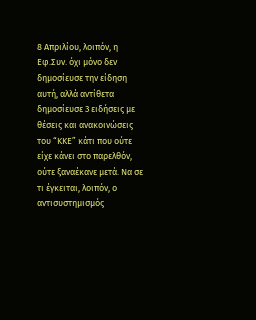8 Απριλίου, λοιπόν, η Εφ.Συν. όχι μόνο δεν δημοσίευσε την είδηση αυτή, αλλά αντίθετα δημοσίευσε 3 ειδήσεις με θέσεις και ανακοινώσεις του “ΚΚΕ” κάτι που ούτε είχε κάνει στο παρελθόν, ούτε ξαναέκανε μετά. Να σε τι έγκειται, λοιπόν, ο αντισυστημισμός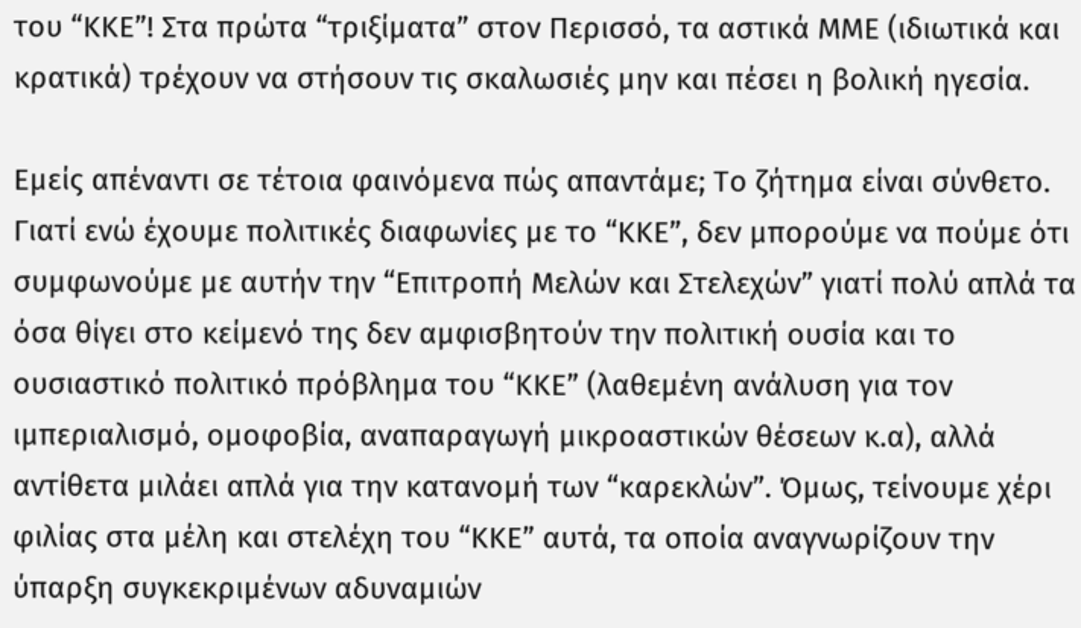του “ΚΚΕ”! Στα πρώτα “τριξίματα” στον Περισσό, τα αστικά ΜΜΕ (ιδιωτικά και κρατικά) τρέχουν να στήσουν τις σκαλωσιές μην και πέσει η βολική ηγεσία.

Εμείς απέναντι σε τέτοια φαινόμενα πώς απαντάμε; Το ζήτημα είναι σύνθετο. Γιατί ενώ έχουμε πολιτικές διαφωνίες με το “ΚΚΕ”, δεν μπορούμε να πούμε ότι συμφωνούμε με αυτήν την “Επιτροπή Μελών και Στελεχών” γιατί πολύ απλά τα όσα θίγει στο κείμενό της δεν αμφισβητούν την πολιτική ουσία και το ουσιαστικό πολιτικό πρόβλημα του “ΚΚΕ” (λαθεμένη ανάλυση για τον ιμπεριαλισμό, ομοφοβία, αναπαραγωγή μικροαστικών θέσεων κ.α), αλλά αντίθετα μιλάει απλά για την κατανομή των “καρεκλών”. Όμως, τείνουμε χέρι φιλίας στα μέλη και στελέχη του “ΚΚΕ” αυτά, τα οποία αναγνωρίζουν την ύπαρξη συγκεκριμένων αδυναμιών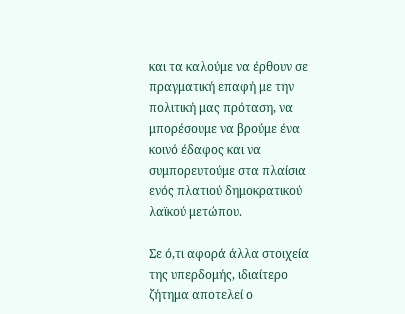και τα καλούμε να έρθουν σε πραγματική επαφή με την πολιτική μας πρόταση, να μπορέσουμε να βρούμε ένα κοινό έδαφος και να συμπορευτούμε στα πλαίσια ενός πλατιού δημοκρατικού λαϊκού μετώπου.

Σε ό,τι αφορά άλλα στοιχεία της υπερδομής, ιδιαίτερο ζήτημα αποτελεί ο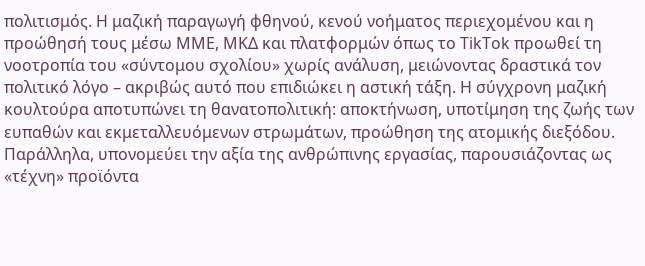πολιτισμός. Η μαζική παραγωγή φθηνού, κενού νοήματος περιεχομένου και η προώθησή τους μέσω ΜΜΕ, ΜΚΔ και πλατφορμών όπως το TikTok προωθεί τη νοοτροπία του «σύντομου σχολίου» χωρίς ανάλυση, μειώνοντας δραστικά τον πολιτικό λόγο – ακριβώς αυτό που επιδιώκει η αστική τάξη. Η σύγχρονη μαζική κουλτούρα αποτυπώνει τη θανατοπολιτική: αποκτήνωση, υποτίμηση της ζωής των ευπαθών και εκμεταλλευόμενων στρωμάτων, προώθηση της ατομικής διεξόδου. Παράλληλα, υπονομεύει την αξία της ανθρώπινης εργασίας, παρουσιάζοντας ως «τέχνη» προϊόντα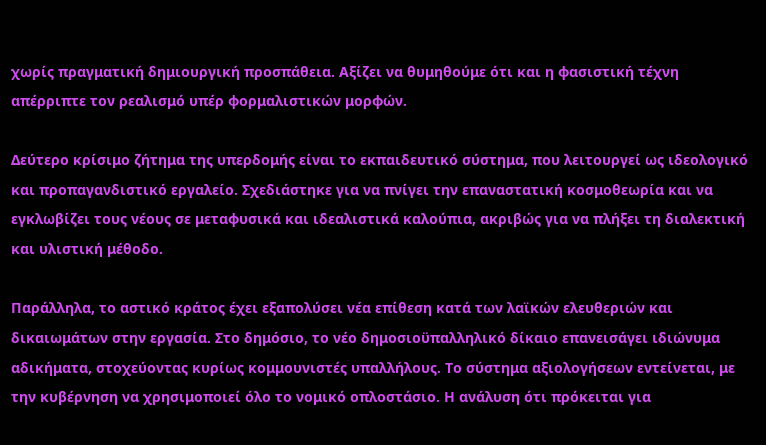χωρίς πραγματική δημιουργική προσπάθεια. Αξίζει να θυμηθούμε ότι και η φασιστική τέχνη απέρριπτε τον ρεαλισμό υπέρ φορμαλιστικών μορφών.

Δεύτερο κρίσιμο ζήτημα της υπερδομής είναι το εκπαιδευτικό σύστημα, που λειτουργεί ως ιδεολογικό και προπαγανδιστικό εργαλείο. Σχεδιάστηκε για να πνίγει την επαναστατική κοσμοθεωρία και να εγκλωβίζει τους νέους σε μεταφυσικά και ιδεαλιστικά καλούπια, ακριβώς για να πλήξει τη διαλεκτική και υλιστική μέθοδο.

Παράλληλα, το αστικό κράτος έχει εξαπολύσει νέα επίθεση κατά των λαϊκών ελευθεριών και δικαιωμάτων στην εργασία. Στο δημόσιο, το νέο δημοσιοϋπαλληλικό δίκαιο επανεισάγει ιδιώνυμα αδικήματα, στοχεύοντας κυρίως κομμουνιστές υπαλλήλους. Το σύστημα αξιολογήσεων εντείνεται, με την κυβέρνηση να χρησιμοποιεί όλο το νομικό οπλοστάσιο. Η ανάλυση ότι πρόκειται για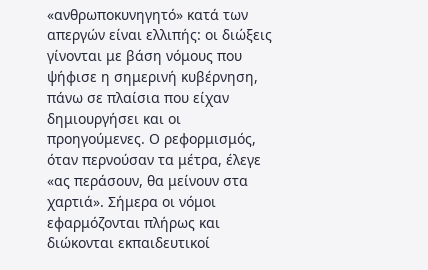«ανθρωποκυνηγητό» κατά των απεργών είναι ελλιπής: οι διώξεις γίνονται με βάση νόμους που ψήφισε η σημερινή κυβέρνηση, πάνω σε πλαίσια που είχαν δημιουργήσει και οι προηγούμενες. Ο ρεφορμισμός, όταν περνούσαν τα μέτρα, έλεγε «ας περάσουν, θα μείνουν στα χαρτιά». Σήμερα οι νόμοι εφαρμόζονται πλήρως και διώκονται εκπαιδευτικοί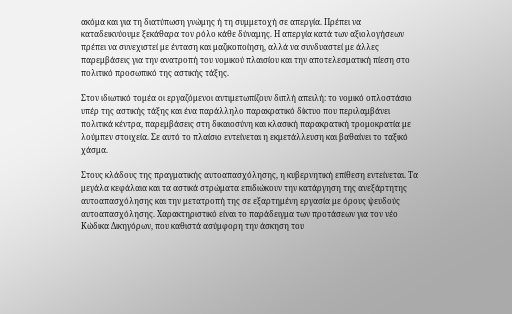ακόμα και για τη διατύπωση γνώμης ή τη συμμετοχή σε απεργία. Πρέπει να καταδεικνύουμε ξεκάθαρα τον ρόλο κάθε δύναμης. Η απεργία κατά των αξιολογήσεων πρέπει να συνεχιστεί με ένταση και μαζικοποίηση, αλλά να συνδυαστεί με άλλες παρεμβάσεις για την ανατροπή του νομικού πλαισίου και την αποτελεσματική πίεση στο πολιτικό προσωπικό της αστικής τάξης.

Στον ιδιωτικό τομέα οι εργαζόμενοι αντιμετωπίζουν διπλή απειλή: το νομικό οπλοστάσιο υπέρ της αστικής τάξης και ένα παράλληλο παρακρατικό δίκτυο που περιλαμβάνει πολιτικά κέντρα, παρεμβάσεις στη δικαιοσύνη και κλασική παρακρατική τρομοκρατία με λούμπεν στοιχεία. Σε αυτό το πλαίσιο εντείνεται η εκμετάλλευση και βαθαίνει το ταξικό χάσμα.

Στους κλάδους της πραγματικής αυτοαπασχόλησης, η κυβερνητική επίθεση εντείνεται. Τα μεγάλα κεφάλαια και τα αστικά στρώματα επιδιώκουν την κατάργηση της ανεξάρτητης αυτοαπασχόλησης και την μετατροπή της σε εξαρτημένη εργασία με όρους ψευδούς αυτοαπασχόλησης. Χαρακτηριστικό είναι το παράδειγμα των προτάσεων για τον νέο Κώδικα Δικηγόρων, που καθιστά ασύμφορη την άσκηση του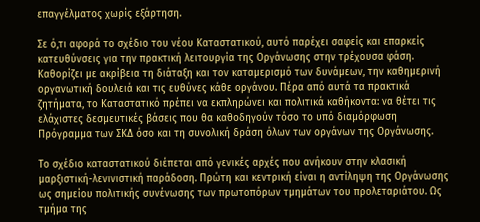επαγγέλματος χωρίς εξάρτηση.

Σε ό,τι αφορά το σχέδιο του νέου Καταστατικού, αυτό παρέχει σαφείς και επαρκείς κατευθύνσεις για την πρακτική λειτουργία της Οργάνωσης στην τρέχουσα φάση. Καθορίζει με ακρίβεια τη διάταξη και τον καταμερισμό των δυνάμεων, την καθημερινή οργανωτική δουλειά και τις ευθύνες κάθε οργάνου. Πέρα από αυτά τα πρακτικά ζητήματα, το Καταστατικό πρέπει να εκπληρώνει και πολιτικά καθήκοντα: να θέτει τις ελάχιστες δεσμευτικές βάσεις που θα καθοδηγούν τόσο το υπό διαμόρφωση Πρόγραμμα των ΣΚΔ όσο και τη συνολική δράση όλων των οργάνων της Οργάνωσης.

Το σχέδιο καταστατικού διέπεται από γενικές αρχές που ανήκουν στην κλασική μαρξιστική-λενινιστική παράδοση. Πρώτη και κεντρική είναι η αντίληψη της Οργάνωσης ως σημείου πολιτικής συνένωσης των πρωτοπόρων τμημάτων του προλεταριάτου. Ως τμήμα της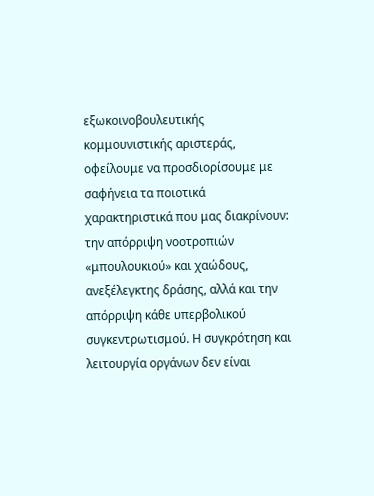εξωκοινοβουλευτικής κομμουνιστικής αριστεράς, οφείλουμε να προσδιορίσουμε με σαφήνεια τα ποιοτικά χαρακτηριστικά που μας διακρίνουν: την απόρριψη νοοτροπιών «μπουλουκιού» και χαώδους, ανεξέλεγκτης δράσης, αλλά και την απόρριψη κάθε υπερβολικού συγκεντρωτισμού. Η συγκρότηση και λειτουργία οργάνων δεν είναι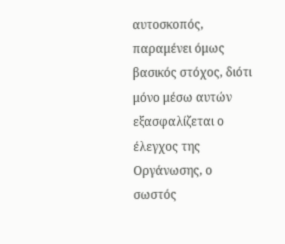αυτοσκοπός, παραμένει όμως βασικός στόχος, διότι μόνο μέσω αυτών εξασφαλίζεται ο έλεγχος της Οργάνωσης, ο σωστός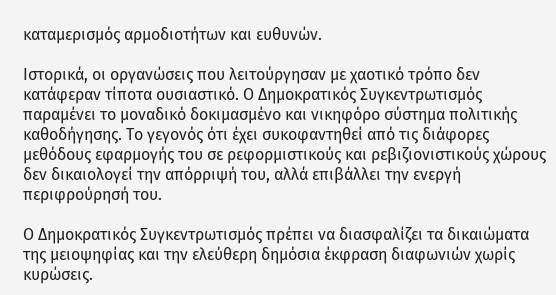καταμερισμός αρμοδιοτήτων και ευθυνών.

Ιστορικά, οι οργανώσεις που λειτούργησαν με χαοτικό τρόπο δεν κατάφεραν τίποτα ουσιαστικό. Ο Δημοκρατικός Συγκεντρωτισμός παραμένει το μοναδικό δοκιμασμένο και νικηφόρο σύστημα πολιτικής καθοδήγησης. Το γεγονός ότι έχει συκοφαντηθεί από τις διάφορες μεθόδους εφαρμογής του σε ρεφορμιστικούς και ρεβιζιονιστικούς χώρους δεν δικαιολογεί την απόρριψή του, αλλά επιβάλλει την ενεργή περιφρούρησή του.

Ο Δημοκρατικός Συγκεντρωτισμός πρέπει να διασφαλίζει τα δικαιώματα της μειοψηφίας και την ελεύθερη δημόσια έκφραση διαφωνιών χωρίς κυρώσεις.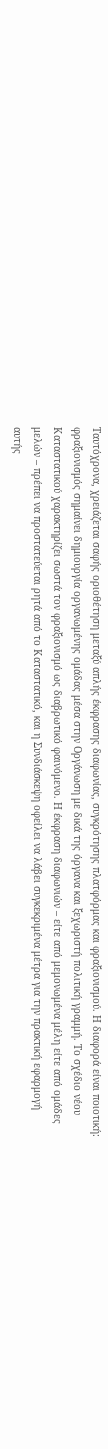Ταυτόχρονα, χρειάζεται σαφής οριοθέτηση μεταξύ απλής έκφρασης διαφωνίας, συγκρότησης πλατφόρμας και φραξιονισμού. Η διαφορά είναι ποιοτική: φραξιονισμός σημαίνει δημιουργία οργανωμένης ομάδας μέσα στην Οργάνωση με δικά της όργανα και ξεχωριστή πολιτική γραμμή. Το σχέδιο νέου Καταστατικού χαρακτηρίζει σωστά τον φραξιονισμό ως διαβρωτικό φαινόμενο. Η έκφραση διαφωνιών – είτε από μεμονωμένα μέλη είτε από ομάδες μελών – πρέπει να προστατεύεται ρητά από το Καταστατικό, και η Συνδιάσκεψη οφείλει να λάβει συγκεκριμένα μέτρα για την πρακτική εφαρμογή αυτής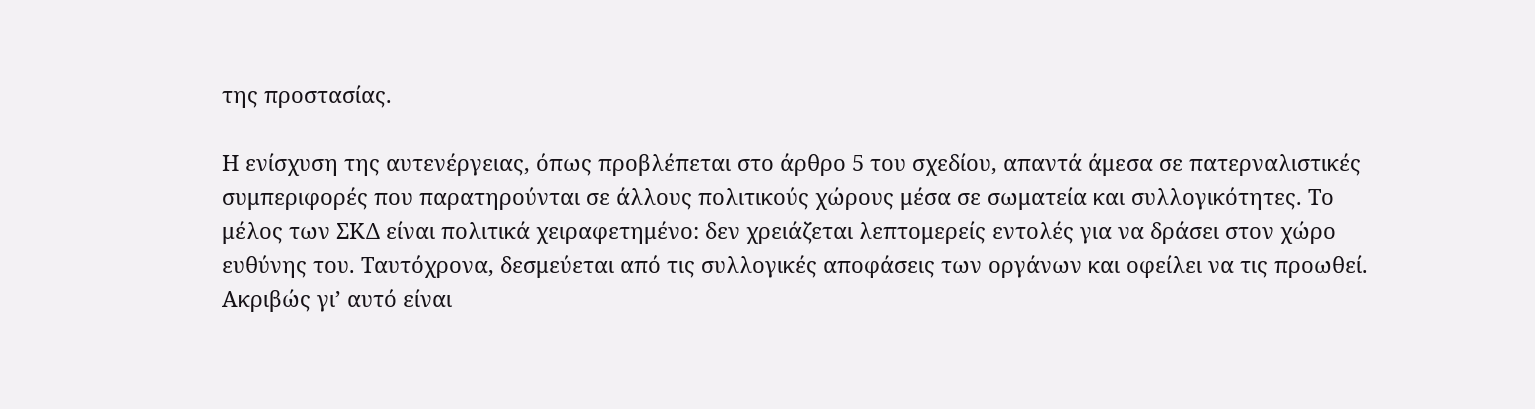της προστασίας.

Η ενίσχυση της αυτενέργειας, όπως προβλέπεται στο άρθρο 5 του σχεδίου, απαντά άμεσα σε πατερναλιστικές συμπεριφορές που παρατηρούνται σε άλλους πολιτικούς χώρους μέσα σε σωματεία και συλλογικότητες. Το μέλος των ΣΚΔ είναι πολιτικά χειραφετημένο: δεν χρειάζεται λεπτομερείς εντολές για να δράσει στον χώρο ευθύνης του. Ταυτόχρονα, δεσμεύεται από τις συλλογικές αποφάσεις των οργάνων και οφείλει να τις προωθεί. Ακριβώς γι’ αυτό είναι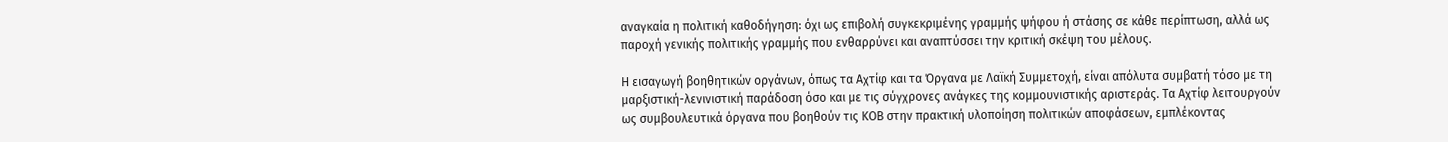αναγκαία η πολιτική καθοδήγηση: όχι ως επιβολή συγκεκριμένης γραμμής ψήφου ή στάσης σε κάθε περίπτωση, αλλά ως παροχή γενικής πολιτικής γραμμής που ενθαρρύνει και αναπτύσσει την κριτική σκέψη του μέλους.

Η εισαγωγή βοηθητικών οργάνων, όπως τα Αχτίφ και τα Όργανα με Λαϊκή Συμμετοχή, είναι απόλυτα συμβατή τόσο με τη μαρξιστική-λενινιστική παράδοση όσο και με τις σύγχρονες ανάγκες της κομμουνιστικής αριστεράς. Τα Αχτίφ λειτουργούν ως συμβουλευτικά όργανα που βοηθούν τις ΚΟΒ στην πρακτική υλοποίηση πολιτικών αποφάσεων, εμπλέκοντας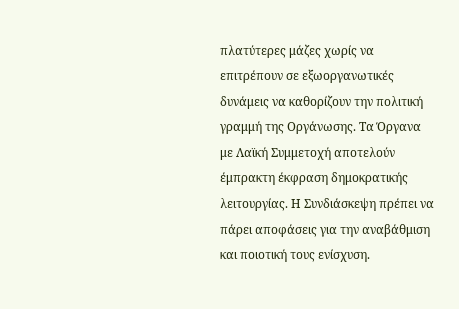πλατύτερες μάζες χωρίς να επιτρέπουν σε εξωοργανωτικές δυνάμεις να καθορίζουν την πολιτική γραμμή της Οργάνωσης. Τα Όργανα με Λαϊκή Συμμετοχή αποτελούν έμπρακτη έκφραση δημοκρατικής λειτουργίας. Η Συνδιάσκεψη πρέπει να πάρει αποφάσεις για την αναβάθμιση και ποιοτική τους ενίσχυση.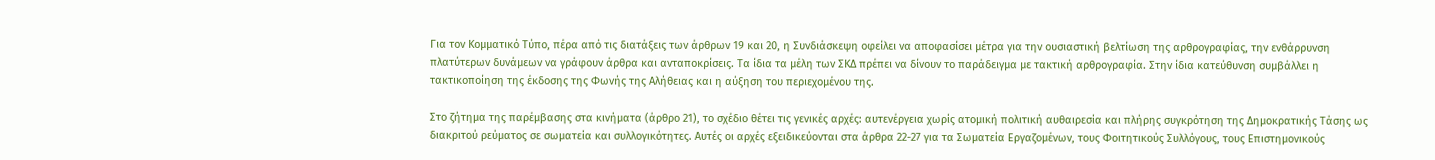Για τον Κομματικό Τύπο, πέρα από τις διατάξεις των άρθρων 19 και 20, η Συνδιάσκεψη οφείλει να αποφασίσει μέτρα για την ουσιαστική βελτίωση της αρθρογραφίας, την ενθάρρυνση πλατύτερων δυνάμεων να γράφουν άρθρα και ανταποκρίσεις. Τα ίδια τα μέλη των ΣΚΔ πρέπει να δίνουν το παράδειγμα με τακτική αρθρογραφία. Στην ίδια κατεύθυνση συμβάλλει η τακτικοποίηση της έκδοσης της Φωνής της Αλήθειας και η αύξηση του περιεχομένου της.

Στο ζήτημα της παρέμβασης στα κινήματα (άρθρο 21), το σχέδιο θέτει τις γενικές αρχές: αυτενέργεια χωρίς ατομική πολιτική αυθαιρεσία και πλήρης συγκρότηση της Δημοκρατικής Τάσης ως διακριτού ρεύματος σε σωματεία και συλλογικότητες. Αυτές οι αρχές εξειδικεύονται στα άρθρα 22-27 για τα Σωματεία Εργαζομένων, τους Φοιτητικούς Συλλόγους, τους Επιστημονικούς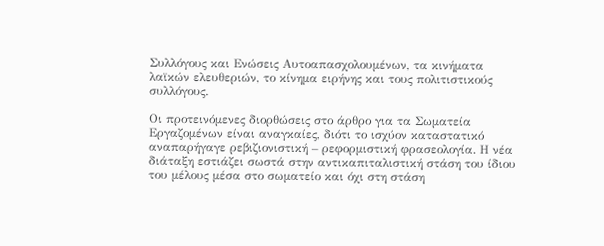Συλλόγους και Ενώσεις Αυτοαπασχολουμένων, τα κινήματα λαϊκών ελευθεριών, το κίνημα ειρήνης και τους πολιτιστικούς συλλόγους.

Οι προτεινόμενες διορθώσεις στο άρθρο για τα Σωματεία Εργαζομένων είναι αναγκαίες, διότι το ισχύον καταστατικό αναπαρήγαγε ρεβιζιονιστική – ρεφορμιστική φρασεολογία. Η νέα διάταξη εστιάζει σωστά στην αντικαπιταλιστική στάση του ίδιου του μέλους μέσα στο σωματείο και όχι στη στάση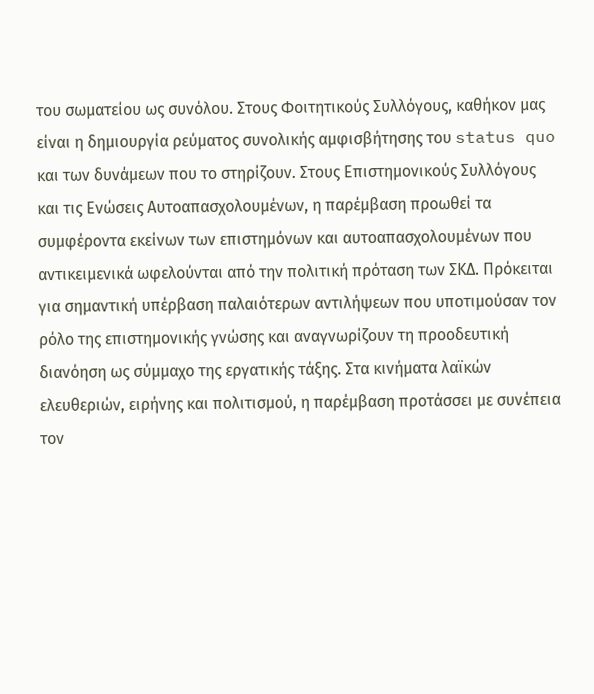του σωματείου ως συνόλου. Στους Φοιτητικούς Συλλόγους, καθήκον μας είναι η δημιουργία ρεύματος συνολικής αμφισβήτησης του status quo και των δυνάμεων που το στηρίζουν. Στους Επιστημονικούς Συλλόγους και τις Ενώσεις Αυτοαπασχολουμένων, η παρέμβαση προωθεί τα συμφέροντα εκείνων των επιστημόνων και αυτοαπασχολουμένων που αντικειμενικά ωφελούνται από την πολιτική πρόταση των ΣΚΔ. Πρόκειται για σημαντική υπέρβαση παλαιότερων αντιλήψεων που υποτιμούσαν τον ρόλο της επιστημονικής γνώσης και αναγνωρίζουν τη προοδευτική διανόηση ως σύμμαχο της εργατικής τάξης. Στα κινήματα λαϊκών ελευθεριών, ειρήνης και πολιτισμού, η παρέμβαση προτάσσει με συνέπεια τον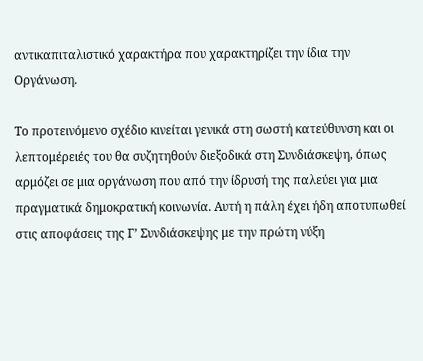αντικαπιταλιστικό χαρακτήρα που χαρακτηρίζει την ίδια την Οργάνωση.

Το προτεινόμενο σχέδιο κινείται γενικά στη σωστή κατεύθυνση και οι λεπτομέρειές του θα συζητηθούν διεξοδικά στη Συνδιάσκεψη, όπως αρμόζει σε μια οργάνωση που από την ίδρυσή της παλεύει για μια πραγματικά δημοκρατική κοινωνία. Αυτή η πάλη έχει ήδη αποτυπωθεί στις αποφάσεις της Γ’ Συνδιάσκεψης με την πρώτη νύξη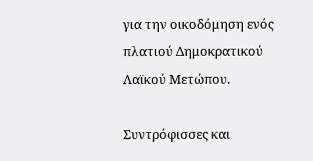για την οικοδόμηση ενός πλατιού Δημοκρατικού Λαϊκού Μετώπου.

Συντρόφισσες και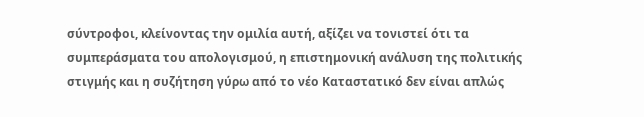σύντροφοι, κλείνοντας την ομιλία αυτή, αξίζει να τονιστεί ότι τα συμπεράσματα του απολογισμού, η επιστημονική ανάλυση της πολιτικής στιγμής και η συζήτηση γύρω από το νέο Καταστατικό δεν είναι απλώς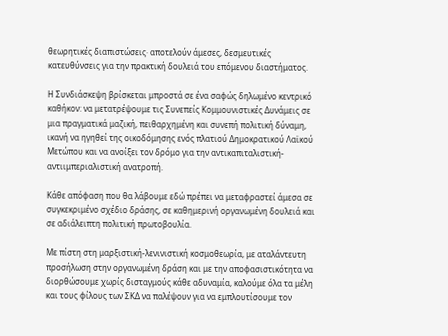θεωρητικές διαπιστώσεις· αποτελούν άμεσες, δεσμευτικές κατευθύνσεις για την πρακτική δουλειά του επόμενου διαστήματος.

Η Συνδιάσκεψη βρίσκεται μπροστά σε ένα σαφώς δηλωμένο κεντρικό καθήκον: να μετατρέψουμε τις Συνεπείς Κομμουνιστικές Δυνάμεις σε μια πραγματικά μαζική, πειθαρχημένη και συνεπή πολιτική δύναμη, ικανή να ηγηθεί της οικοδόμησης ενός πλατιού Δημοκρατικού Λαϊκού Μετώπου και να ανοίξει τον δρόμο για την αντικαπιταλιστική-αντιιμπεριαλιστική ανατροπή.

Κάθε απόφαση που θα λάβουμε εδώ πρέπει να μεταφραστεί άμεσα σε συγκεκριμένο σχέδιο δράσης, σε καθημερινή οργανωμένη δουλειά και σε αδιάλειπτη πολιτική πρωτοβουλία.

Με πίστη στη μαρξιστική-λενινιστική κοσμοθεωρία, με αταλάντευτη προσήλωση στην οργανωμένη δράση και με την αποφασιστικότητα να διορθώσουμε χωρίς δισταγμούς κάθε αδυναμία, καλούμε όλα τα μέλη και τους φίλους των ΣΚΔ να παλέψουν για να εμπλουτίσουμε τον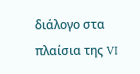διάλογο στα πλαίσια της VI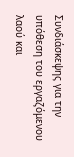Συνδιάσκεψης για την υπόθεση του εργαζόμενου λαού και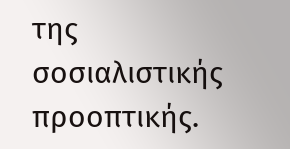της σοσιαλιστικής προοπτικής.